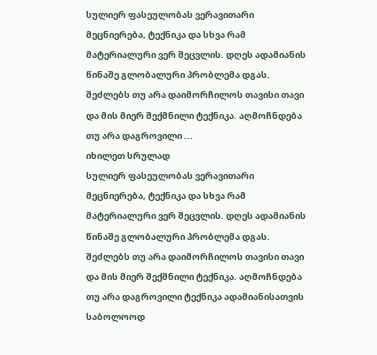სულიერ ფასეულობას ვერავითარი მეცნიერება, ტექნიკა და სხვა რამ მატერიალური ვერ შეცვლის. დღეს ადამიანის წინაშე გლობალური პრობლემა დგას. შეძლებს თუ არა დაიმორჩილოს თავისი თავი და მის მიერ შექმნილი ტექნიკა. აღმოჩნდება თუ არა დაგროვილი ...
იხილეთ სრულად
სულიერ ფასეულობას ვერავითარი მეცნიერება, ტექნიკა და სხვა რამ მატერიალური ვერ შეცვლის. დღეს ადამიანის წინაშე გლობალური პრობლემა დგას. შეძლებს თუ არა დაიმორჩილოს თავისი თავი და მის მიერ შექმნილი ტექნიკა. აღმოჩნდება თუ არა დაგროვილი ტექნიკა ადამიანისათვის საბოლოოდ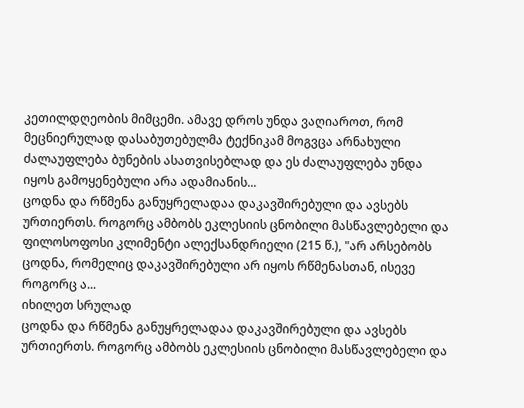კეთილდღეობის მიმცემი. ამავე დროს უნდა ვაღიაროთ, რომ მეცნიერულად დასაბუთებულმა ტექნიკამ მოგვცა არნახული ძალაუფლება ბუნების ასათვისებლად და ეს ძალაუფლება უნდა იყოს გამოყენებული არა ადამიანის...
ცოდნა და რწმენა განუყრელადაა დაკავშირებული და ავსებს ურთიერთს. როგორც ამბობს ეკლესიის ცნობილი მასწავლებელი და ფილოსოფოსი კლიმენტი ალექსანდრიელი (215 წ.), "არ არსებობს ცოდნა, რომელიც დაკავშირებული არ იყოს რწმენასთან, ისევე როგორც ა...
იხილეთ სრულად
ცოდნა და რწმენა განუყრელადაა დაკავშირებული და ავსებს ურთიერთს. როგორც ამბობს ეკლესიის ცნობილი მასწავლებელი და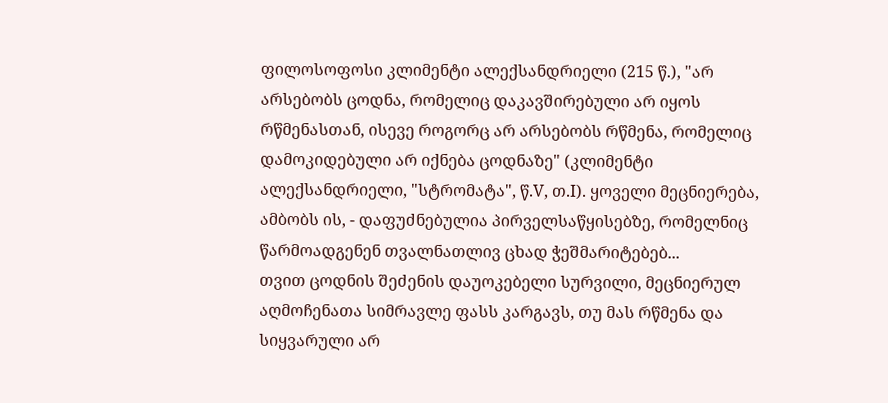ფილოსოფოსი კლიმენტი ალექსანდრიელი (215 წ.), "არ არსებობს ცოდნა, რომელიც დაკავშირებული არ იყოს რწმენასთან, ისევე როგორც არ არსებობს რწმენა, რომელიც დამოკიდებული არ იქნება ცოდნაზე" (კლიმენტი ალექსანდრიელი, "სტრომატა", წ.V, თ.I). ყოველი მეცნიერება, ამბობს ის, - დაფუძნებულია პირველსაწყისებზე, რომელნიც წარმოადგენენ თვალნათლივ ცხად ჭეშმარიტებებ...
თვით ცოდნის შეძენის დაუოკებელი სურვილი, მეცნიერულ აღმოჩენათა სიმრავლე ფასს კარგავს, თუ მას რწმენა და სიყვარული არ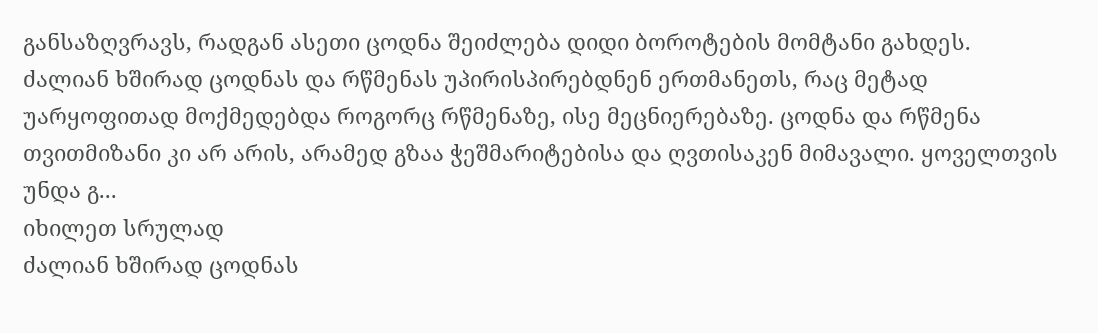განსაზღვრავს, რადგან ასეთი ცოდნა შეიძლება დიდი ბოროტების მომტანი გახდეს.
ძალიან ხშირად ცოდნას და რწმენას უპირისპირებდნენ ერთმანეთს, რაც მეტად უარყოფითად მოქმედებდა როგორც რწმენაზე, ისე მეცნიერებაზე. ცოდნა და რწმენა თვითმიზანი კი არ არის, არამედ გზაა ჭეშმარიტებისა და ღვთისაკენ მიმავალი. ყოველთვის უნდა გ...
იხილეთ სრულად
ძალიან ხშირად ცოდნას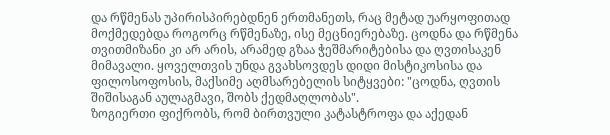და რწმენას უპირისპირებდნენ ერთმანეთს, რაც მეტად უარყოფითად მოქმედებდა როგორც რწმენაზე, ისე მეცნიერებაზე. ცოდნა და რწმენა თვითმიზანი კი არ არის, არამედ გზაა ჭეშმარიტებისა და ღვთისაკენ მიმავალი. ყოველთვის უნდა გვახსოვდეს დიდი მისტიკოსისა და ფილოსოფოსის, მაქსიმე აღმსარებელის სიტყვები: "ცოდნა, ღვთის შიშისაგან აულაგმავი, შობს ქედმაღლობას".
ზოგიერთი ფიქრობს, რომ ბირთვული კატასტროფა და აქედან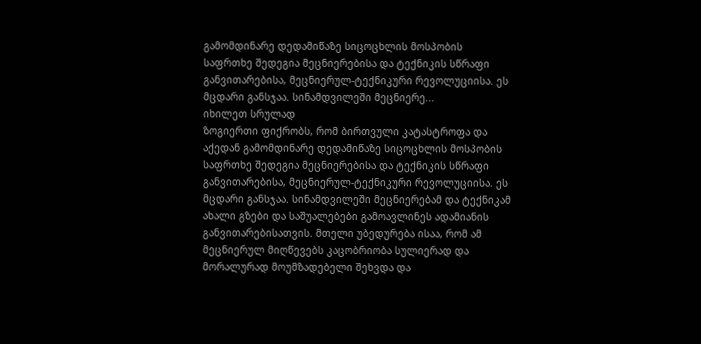გამომდინარე დედამიწაზე სიცოცხლის მოსპობის საფრთხე შედეგია მეცნიერებისა და ტექნიკის სწრაფი განვითარებისა, მეცნიერულ-ტექნიკური რევოლუციისა. ეს მცდარი განსჯაა. სინამდვილეში მეცნიერე...
იხილეთ სრულად
ზოგიერთი ფიქრობს, რომ ბირთვული კატასტროფა და აქედან გამომდინარე დედამიწაზე სიცოცხლის მოსპობის საფრთხე შედეგია მეცნიერებისა და ტექნიკის სწრაფი განვითარებისა, მეცნიერულ-ტექნიკური რევოლუციისა. ეს მცდარი განსჯაა. სინამდვილეში მეცნიერებამ და ტექნიკამ ახალი გზები და საშუალებები გამოავლინეს ადამიანის განვითარებისათვის. მთელი უბედურება ისაა, რომ ამ მეცნიერულ მიღწევებს კაცობრიობა სულიერად და მორალურად მოუმზადებელი შეხვდა და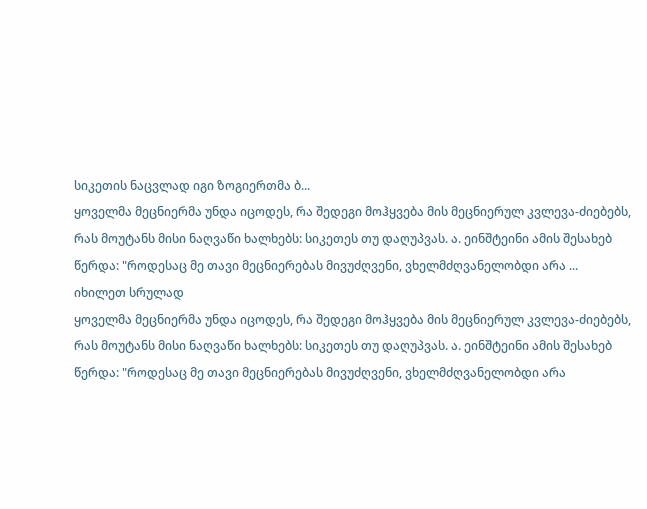სიკეთის ნაცვლად იგი ზოგიერთმა ბ...
ყოველმა მეცნიერმა უნდა იცოდეს, რა შედეგი მოჰყვება მის მეცნიერულ კვლევა-ძიებებს, რას მოუტანს მისი ნაღვაწი ხალხებს: სიკეთეს თუ დაღუპვას. ა. ეინშტეინი ამის შესახებ წერდა: "როდესაც მე თავი მეცნიერებას მივუძღვენი, ვხელმძღვანელობდი არა ...
იხილეთ სრულად
ყოველმა მეცნიერმა უნდა იცოდეს, რა შედეგი მოჰყვება მის მეცნიერულ კვლევა-ძიებებს, რას მოუტანს მისი ნაღვაწი ხალხებს: სიკეთეს თუ დაღუპვას. ა. ეინშტეინი ამის შესახებ წერდა: "როდესაც მე თავი მეცნიერებას მივუძღვენი, ვხელმძღვანელობდი არა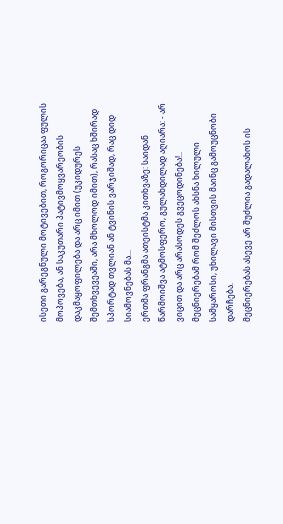ისეთი გარეგნული მოტივებით, როგორიცაა ფულის მოპოვება, ან საკუთარი პატივმოყვარეობის დაკმაყოფილება და არც იმით (უკიდურეს შემთხვევეაში, არა მხოლოდ იმით), რასაც ხშირად სპორტად თვლიან ან ტვინის ვარჯიშად, რაც დიდ სიამოვნებას მა...
ერთმა ფრანგმა ათეისტმა კითხვაზე: საიდან წარმოიშვა ატმოსფერო, გულახდილად აღიარა: - არ ვიცით და არც არასოდეს გვეცოდინება!.. მეცნიერებამ რომ შეძლოს ახსნა ხილული სამყაროსი, უხილავი მისთვის მაინც გამოუცნობი დარჩება.
მეცნიერებას ასევე არ შუძლია გადალახოს ის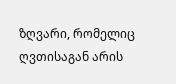ზღვარი, რომელიც ღვთისაგან არის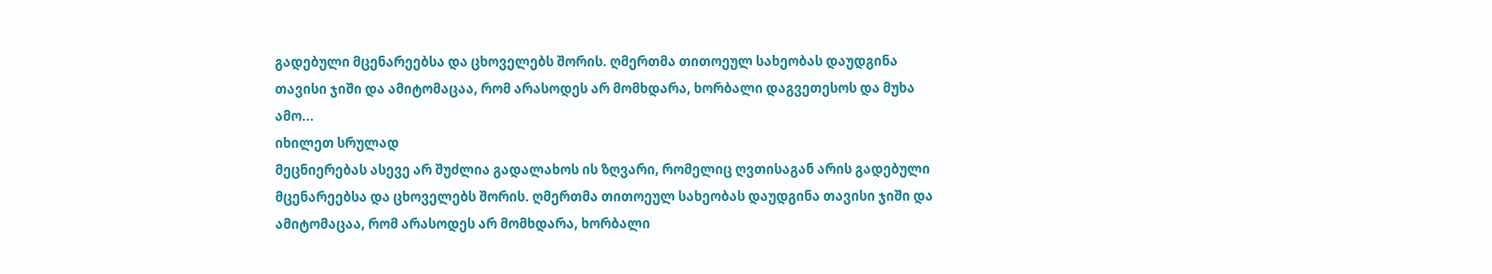გადებული მცენარეებსა და ცხოველებს შორის. ღმერთმა თითოეულ სახეობას დაუდგინა თავისი ჯიში და ამიტომაცაა, რომ არასოდეს არ მომხდარა, ხორბალი დაგვეთესოს და მუხა ამო...
იხილეთ სრულად
მეცნიერებას ასევე არ შუძლია გადალახოს ის ზღვარი, რომელიც ღვთისაგან არის გადებული მცენარეებსა და ცხოველებს შორის. ღმერთმა თითოეულ სახეობას დაუდგინა თავისი ჯიში და ამიტომაცაა, რომ არასოდეს არ მომხდარა, ხორბალი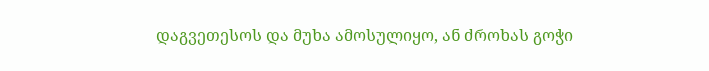დაგვეთესოს და მუხა ამოსულიყო, ან ძროხას გოჭი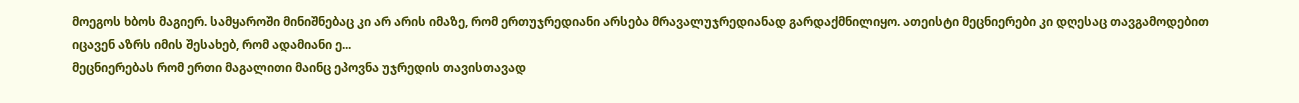მოეგოს ხბოს მაგიერ. სამყაროში მინიშნებაც კი არ არის იმაზე, რომ ერთუჯრედიანი არსება მრავალუჯრედიანად გარდაქმნილიყო. ათეისტი მეცნიერები კი დღესაც თავგამოდებით იცავენ აზრს იმის შესახებ, რომ ადამიანი ე...
მეცნიერებას რომ ერთი მაგალითი მაინც ეპოვნა უჯრედის თავისთავად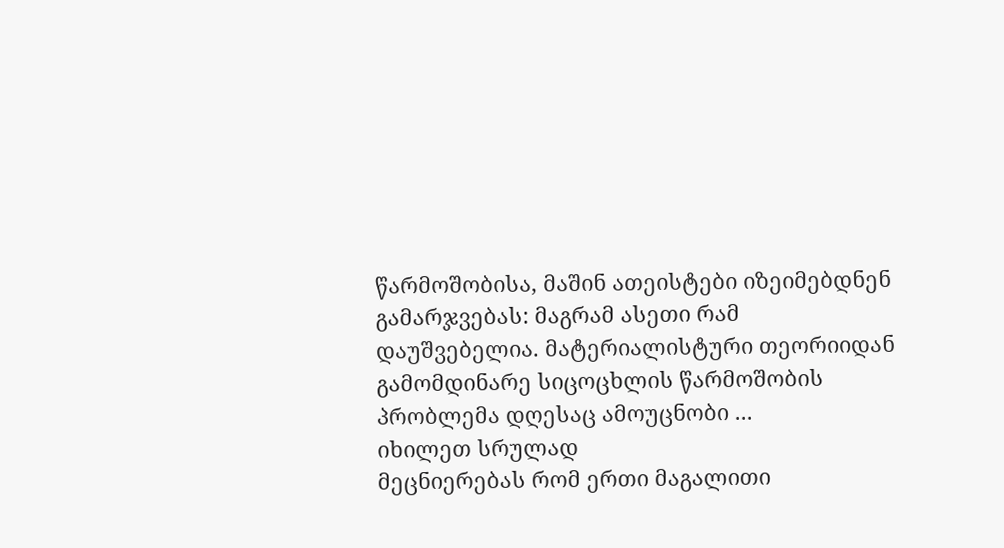წარმოშობისა, მაშინ ათეისტები იზეიმებდნენ გამარჯვებას: მაგრამ ასეთი რამ დაუშვებელია. მატერიალისტური თეორიიდან გამომდინარე სიცოცხლის წარმოშობის პრობლემა დღესაც ამოუცნობი ...
იხილეთ სრულად
მეცნიერებას რომ ერთი მაგალითი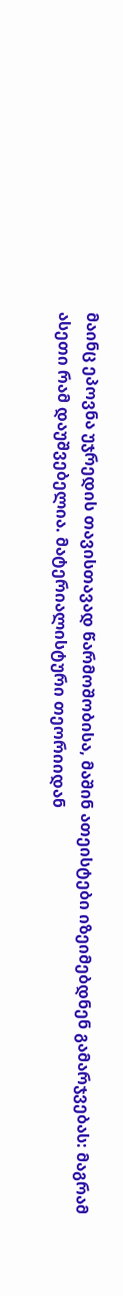მაინც ეპოვნა უჯრედის თავისთავად წარმოშობისა, მაშინ ათეისტები იზეიმებდნენ გამარჯვებას: მაგრამ ასეთი რამ დაუშვებელია. მატერიალისტური თეორიიდან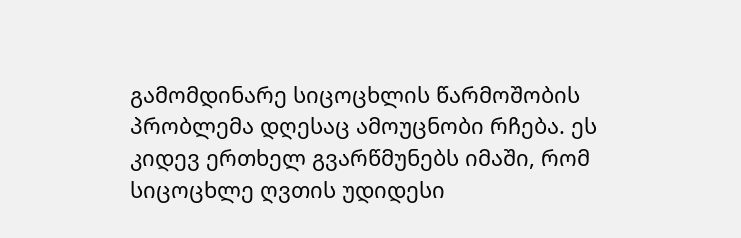გამომდინარე სიცოცხლის წარმოშობის პრობლემა დღესაც ამოუცნობი რჩება. ეს კიდევ ერთხელ გვარწმუნებს იმაში, რომ სიცოცხლე ღვთის უდიდესი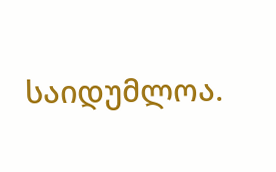საიდუმლოა.